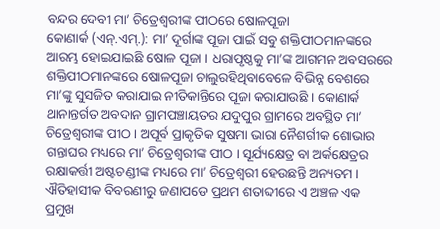ବନ୍ଦର ଦେବୀ ମା’ ଚିତ୍ରେଶ୍ୱରୀଙ୍କ ପୀଠରେ ଷୋଳପୂଜା
କୋଣାର୍କ (ଏନ୍.ଏମ୍.): ମା’ ଦୂର୍ଗାଙ୍କ ପୂଜା ପାଇଁ ସବୁ ଶକ୍ତିପୀଠମାନଙ୍କରେ ଆରମ୍ଭ ହୋଇଯାଇଛି ଷୋଳ ପୂଜା । ଧରାପୃଷ୍ଠକୁ ମା’ଙ୍କ ଆଗମନ ଅବସରରେ ଶକ୍ତିପୀଠମାନଙ୍କରେ ଷୋଳପୂଜା ଚାଲୁରହିଥିବାବେଳେ ବିଭିନ୍ନ ବେଶରେ ମା’ଙ୍କୁ ସୁସଜିତ କରାଯାଇ ନୀତିକାନ୍ତିରେ ପୂଜା କରାଯାଉଛି । କୋଣାର୍କ ଥାନାନ୍ତର୍ଗତ ଅବଦାନ ଗ୍ରାମପଞ୍ଚାୟତର ଯଦୁପୁର ଗ୍ରାମରେ ଅବସ୍ଥିତ ମା’ ଚିତ୍ରେଶ୍ୱରୀଙ୍କ ପୀଠ । ଅପୂର୍ବ ପ୍ରାକୃତିକ ସୁଷମା ଭାରା ନୈଶର୍ଗୀକ ଶୋଭାର ଗନ୍ତାଘର ମଧ୍ୟରେ ମା’ ଚିତ୍ରେଶ୍ୱରୀଙ୍କ ପୀଠ । ସୂର୍ଯ୍ୟକ୍ଷେତ୍ର ବା ଅର୍କକ୍ଷେତ୍ରର ରକ୍ଷାକର୍ତ୍ତୀ ଅଷ୍ଟଚଣ୍ଡୀଙ୍କ ମଧ୍ୟରେ ମା’ ଚିତ୍ରେଶ୍ୱରୀ ହେଉଛନ୍ତି ଅନ୍ୟତମ । ଐତିହାସୀକ ବିବରଣୀରୁ ଜଣାପଡେ ପ୍ରଥମ ଶତାବ୍ଦୀରେ ଏ ଅଞ୍ଚଳ ଏକ ପ୍ରମୁଖ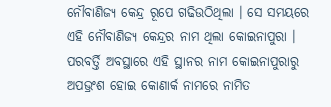ନୌବାଣିଜ୍ୟ କେନ୍ଦ୍ର ରୂପେ ଗଢିଉଠିଥିଲା । ସେ ସମୟରେ ଏହି ନୌବାଣିଜ୍ୟ କେନ୍ଦ୍ରର ନାମ ଥିଲା କୋଇନାପୁରା । ପରବର୍ତ୍ତି ଅବସ୍ଥାରେ ଏହି ସ୍ଥାନର ନାମ କୋଇନାପୁରାରୁ ଅପଭ୍ରଂଶ ହୋଇ କୋଣାର୍କ ନାମରେ ନାମିତ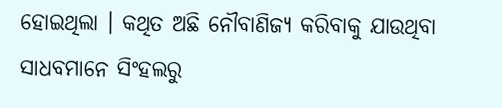ହୋଇଥିଲା । କଥିତ ଅଛି ନୌବାଣିଜ୍ୟ କରିବାକୁ ଯାଉଥିବା ସାଧବମାନେ ସିଂହଲରୁ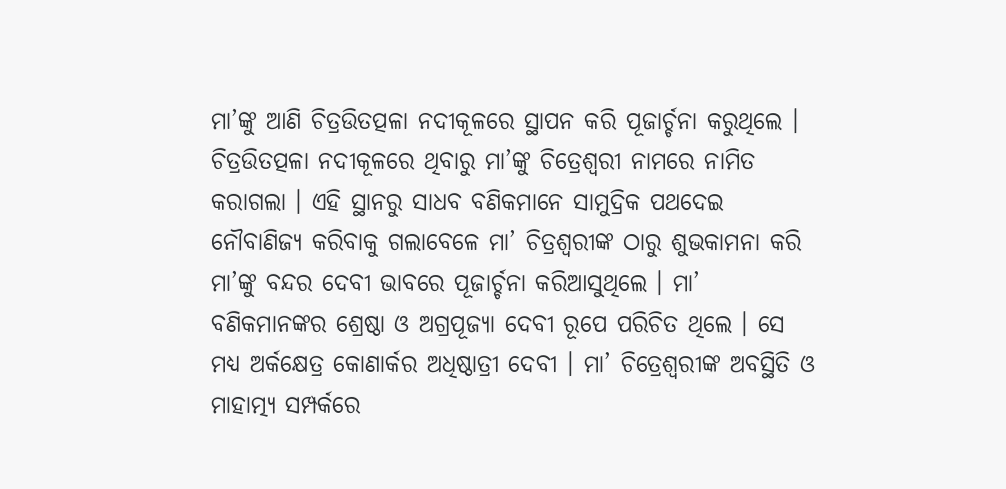ମା’ଙ୍କୁ ଆଣି ଚିତ୍ରଉିତତ୍ପଳା ନଦୀକୂଳରେ ସ୍ଥାପନ କରି ପୂଜାର୍ଚ୍ଚନା କରୁଥିଲେ । ଚିତ୍ରଉିତତ୍ପଳା ନଦୀକୂଳରେ ଥିବାରୁ ମା’ଙ୍କୁ ଚିତ୍ରେଶ୍ୱରୀ ନାମରେ ନାମିତ କରାଗଲା । ଏହି ସ୍ଥାନରୁ ସାଧବ ବଣିକମାନେ ସାମୁଦ୍ରିକ ପଥଦେଇ ନୌବାଣିଜ୍ୟ କରିବାକୁ ଗଲାବେଳେ ମା’ ଚିତ୍ରଶ୍ୱରୀଙ୍କ ଠାରୁ ଶୁଭକାମନା କରି ମା’ଙ୍କୁ ବନ୍ଦର ଦେବୀ ଭାବରେ ପୂଜାର୍ଚ୍ଚନା କରିଆସୁଥିଲେ । ମା’ ବଣିକମାନଙ୍କର ଶ୍ରେଷ୍ଠା ଓ ଅଗ୍ରପୂଜ୍ୟା ଦେବୀ ରୂପେ ପରିଚିତ ଥିଲେ । ସେ ମଧ୍ୟ ଅର୍କକ୍ଷେତ୍ର କୋଣାର୍କର ଅଧିଷ୍ଠାତ୍ରୀ ଦେବୀ । ମା’ ଚିତ୍ରେଶ୍ୱରୀଙ୍କ ଅବସ୍ଥିତି ଓ ମାହାତ୍ମ୍ୟ ସମ୍ପର୍କରେ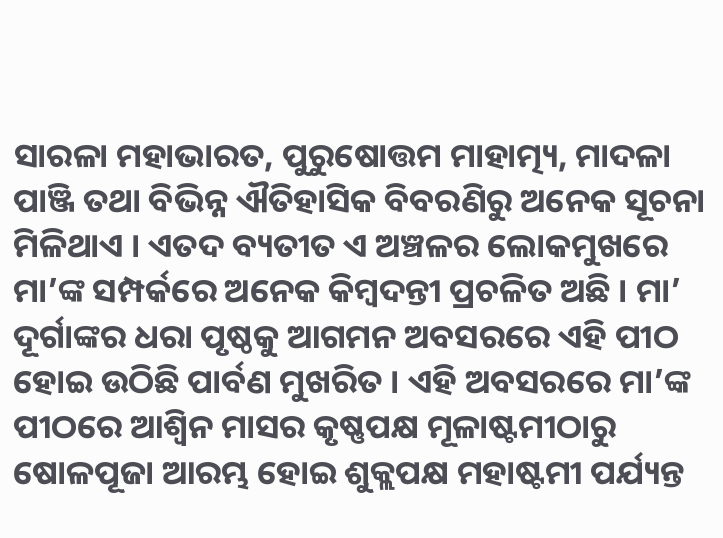ସାରଳା ମହାଭାରତ, ପୁରୁଷୋତ୍ତମ ମାହାତ୍ମ୍ୟ, ମାଦଳା ପାଞ୍ଜି ତଥା ବିଭିନ୍ନ ଐତିହାସିକ ବିବରଣିରୁ ଅନେକ ସୂଚନା ମିଳିଥାଏ । ଏତଦ ବ୍ୟତୀତ ଏ ଅଞ୍ଚଳର ଲୋକମୁଖରେ ମା’ଙ୍କ ସମ୍ପର୍କରେ ଅନେକ କିମ୍ବଦନ୍ତୀ ପ୍ରଚଳିତ ଅଛି । ମା’ ଦୂର୍ଗାଙ୍କର ଧରା ପୃଷ୍ଠକୁ ଆଗମନ ଅବସରରେ ଏହି ପୀଠ ହୋଇ ଉଠିଛି ପାର୍ବଣ ମୁଖରିତ । ଏହି ଅବସରରେ ମା’ଙ୍କ ପୀଠରେ ଆଶ୍ୱିନ ମାସର କୃଷ୍ଣପକ୍ଷ ମୂଳାଷ୍ଟମୀଠାରୁ ଷୋଳପୂଜା ଆରମ୍ଭ ହୋଇ ଶୁକ୍ଲପକ୍ଷ ମହାଷ୍ଟମୀ ପର୍ଯ୍ୟନ୍ତ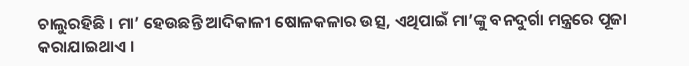ଚାଲୁରହିଛି । ମା’ ହେଉଛନ୍ତି ଆଦିକାଳୀ ଷୋଳକଳାର ଉତ୍ସ, ଏଥିପାଇଁ ମା’ଙ୍କୁ ବନଦୁର୍ଗା ମନ୍ତ୍ରରେ ପୂଜା କରାଯାଇଥାଏ ।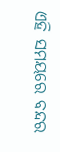ଏହି ସମୟରେ ବନ୍ଦର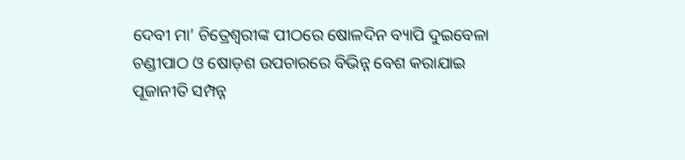ଦେବୀ ମା’ ଚିତ୍ରେଶ୍ୱରୀଙ୍କ ପୀଠରେ ଷୋଳଦିନ ବ୍ୟାପି ଦୁଇବେଳା ଚଣ୍ଡୀପାଠ ଓ ଷୋଡ଼ଶ ଉପଚାରରେ ବିଭିନ୍ନ ବେଶ କରାଯାଇ ପୂଜାନୀତି ସମ୍ପନ୍ନ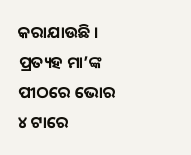କରାଯାଉଛି । ପ୍ରତ୍ୟହ ମା’ଙ୍କ ପୀଠରେ ଭୋର ୪ ଟାରେ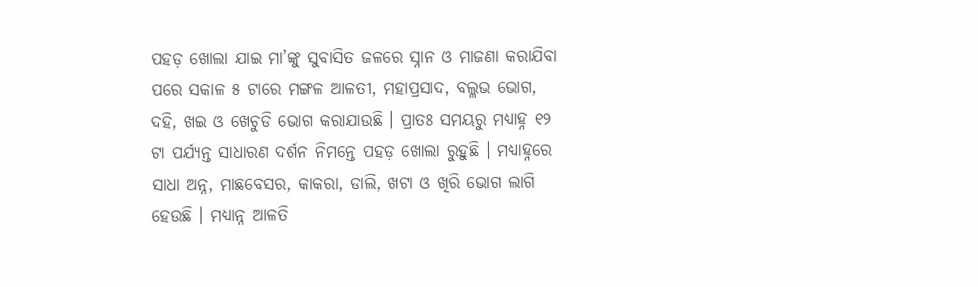ପହଡ଼ ଖୋଲା ଯାଇ ମା’ଙ୍କୁ ସୁବାସିତ ଜଳରେ ସ୍ନାନ ଓ ମାଜଣା କରାଯିବା ପରେ ସକାଳ ୫ ଟାରେ ମଙ୍ଗଳ ଆଳତୀ, ମହାପ୍ରସାଦ, ବଲ୍ଳଭ ଭୋଗ, ଦହି, ଖଇ ଓ ଖେଚୁଡି ଭୋଗ କରାଯାଉଛି । ପ୍ରାତଃ ସମୟରୁ ମଧ୍ୟାହ୍ନ ୧୨ ଟା ପର୍ଯ୍ୟନ୍ତ ସାଧାରଣ ଦର୍ଶନ ନିମନ୍ତେ ପହଡ଼ ଖୋଲା ରୁହୁଛି । ମଧ୍ୟାହ୍ନରେ ସାଧା ଅନ୍ନ, ମାଛବେସର, କାକରା, ଡାଲି, ଖଟା ଓ ଖିରି ଭୋଗ ଲାଗି ହେଉଛି । ମଧ୍ୟାନ୍ନ ଆଳତି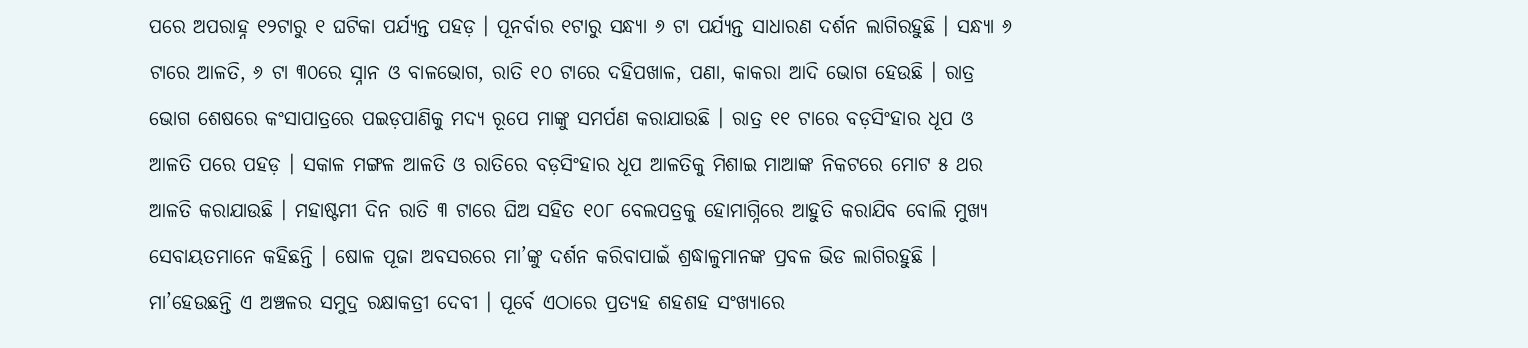ପରେ ଅପରାହ୍ନ ୧୨ଟାରୁ ୧ ଘଟିକା ପର୍ଯ୍ୟନ୍ତ ପହଡ଼ । ପୂନର୍ବାର ୧ଟାରୁ ସନ୍ଧ୍ୟା ୬ ଟା ପର୍ଯ୍ୟନ୍ତ ସାଧାରଣ ଦର୍ଶନ ଲାଗିରହୁଛି । ସନ୍ଧ୍ୟା ୬ ଟାରେ ଆଳତି, ୬ ଟା ୩୦ରେ ସ୍ନାନ ଓ ବାଳଭୋଗ, ରାତି ୧୦ ଟାରେ ଦହିପଖାଳ, ପଣା, କାକରା ଆଦି ଭୋଗ ହେଉଛି । ରାତ୍ର ଭୋଗ ଶେଷରେ କଂସାପାତ୍ରରେ ପଇଡ଼ପାଣିକୁ ମଦ୍ୟ ରୂପେ ମାଙ୍କୁ ସମର୍ପଣ କରାଯାଉଛି । ରାତ୍ର ୧୧ ଟାରେ ବଡ଼ସିଂହାର ଧୂପ ଓ ଆଳତି ପରେ ପହଡ଼ । ସକାଳ ମଙ୍ଗଳ ଆଳତି ଓ ରାତିରେ ବଡ଼ସିଂହାର ଧୂପ ଆଳତିକୁ ମିଶାଇ ମାଆଙ୍କ ନିକଟରେ ମୋଟ ୫ ଥର ଆଳତି କରାଯାଉଛି । ମହାଷ୍ଟମୀ ଦିନ ରାତି ୩ ଟାରେ ଘିଅ ସହିତ ୧୦୮ ବେଲପତ୍ରକୁ ହୋମାଗ୍ନିରେ ଆହୁତି କରାଯିବ ବୋଲି ମୁଖ୍ୟ ସେବାୟତମାନେ କହିଛନ୍ତି । ଷୋଳ ପୂଜା ଅବସରରେ ମା’ଙ୍କୁ ଦର୍ଶନ କରିବାପାଇଁ ଶ୍ରଦ୍ଧାଳୁମାନଙ୍କ ପ୍ରବଳ ଭିଡ ଲାଗିରହୁଛି । ମା’ହେଉଛନ୍ତି ଏ ଅଞ୍ଚଳର ସମୁଦ୍ର ରକ୍ଷାକତ୍ରୀ ଦେବୀ । ପୂର୍ବେ ଏଠାରେ ପ୍ରତ୍ୟହ ଶହଶହ ସଂଖ୍ୟାରେ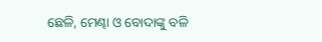ଛେଳି, ମେଣ୍ଢା ଓ ବୋଦାଙ୍କୁ ବଳି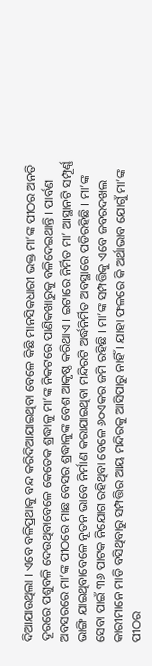ଦିଆଯାଉଥିଲା । ଏବେ ବଳିପ୍ରଥାକୁ ବନ୍ଦ କରିଦିଆଯାଇଥିବା ବେଳେ କିଛି ମାନସିକଧାରୀ ଭକ୍ତ ମା’ଙ୍କ ପୀଠର ଅନତି ଦୂରରେ ପଶୁବଳି ଦେଉଥିବାବେଳେ କେତେକ ଶ୍ରଦ୍ଧାଳୁ ମା’ଙ୍କ ନିକଟରେ ପାଣିକଖାରୁକୁ ବଳିଦେଇଥାନ୍ତି । ପାର୍ବଣ ଅବସରରେ ମା’ଙ୍କ ପୀଠରେ ମାଛ ବେସର ଶ୍ରଦ୍ଧାଳୁଙ୍କ ବେଶ ଆକୃଷ୍ଠ କରିଥାଏ । ଇଟାରେ ନିର୍ମିତ ମା’ ଆସ୍ଥାନଟି ସମ୍ପୂର୍ଣ୍ଣ ଭାଙ୍ଗି ଯାଇଥିବାବେଳେ ନୂତନ ଭାବେ ନିର୍ମାଣ କରାଯାଇଥିବା ମନ୍ଦିରଟି ଅର୍ଦ୍ଧନିର୍ମିତ ଅବସ୍ଥାରେ ପଡିରହିଛି । ମା’ଙ୍କ ସେବା ପାଇଁ ୩୬ ପାଟକ ନିଯୋଗ ରହିଥିବା ବେଳେ ୬୦ଏକର ଜମି ରହିଛି । ମା’ଙ୍କ ସମ୍ପତ୍ତିକୁ ଏବେ ଜବରଦଖଲ କାରୀମାନେ ମାଡି ବସିଥିବାରୁ ସମ୍ପତ୍ତିର ଆୟ ମନ୍ଦିରକୁ ଆସିପାରୁ ନାହିଁ । ଯାହା ଫଳରେ କି ଅର୍ଥାଭାବ ଯୋଗୁଁ ମା’ଙ୍କ ପୀଠର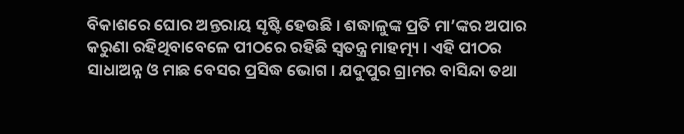ବିକାଶରେ ଘୋର ଅନ୍ତରାୟ ସୃଷ୍ଟି ହେଉଛି । ଶଦ୍ଧାଳୁଙ୍କ ପ୍ରତି ମା’ଙ୍କର ଅପାର କରୁଣା ରହିଥିବାବେଳେ ପୀଠରେ ରହିଛି ସ୍ୱତନ୍ତ୍ର ମାହତ୍ମ୍ୟ । ଏହି ପୀଠର ସାଧାଅନ୍ନ ଓ ମାଛ ବେସର ପ୍ରସିଦ୍ଧ ଭୋଗ । ଯଦୁପୁର ଗ୍ରାମର ବାସିନ୍ଦା ତଥା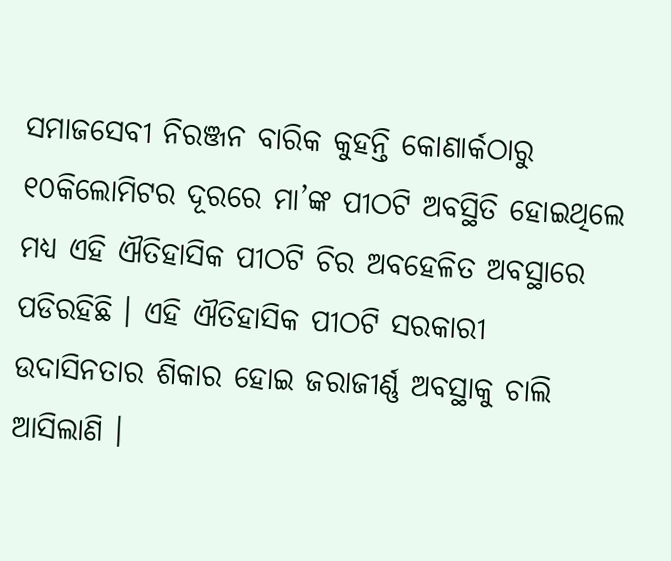ସମାଜସେବୀ ନିରଞ୍ଜନ ବାରିକ କୁହନ୍ତି କୋଣାର୍କଠାରୁ ୧୦କିଲୋମିଟର ଦୂରରେ ମା’ଙ୍କ ପୀଠଟି ଅବସ୍ଥିତି ହୋଇଥିଲେ ମଧ୍ୟ ଏହି ଐତିହାସିକ ପୀଠଟି ଚିର ଅବହେଳିତ ଅବସ୍ଥାରେ ପଡିରହିଛି । ଏହି ଐତିହାସିକ ପୀଠଟି ସରକାରୀ ଉଦାସିନତାର ଶିକାର ହୋଇ ଜରାଜୀର୍ଣ୍ଣ ଅବସ୍ଥାକୁ ଚାଲି ଆସିଲାଣି ।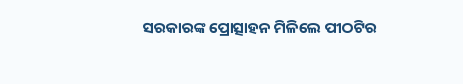ସରକାରଙ୍କ ପ୍ରୋତ୍ସାହନ ମିଳିଲେ ପୀଠଟିର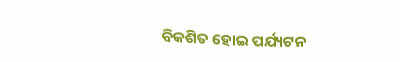ବିକଶିତ ହୋଇ ପର୍ଯ୍ୟଟନ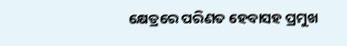କ୍ଷେତ୍ରରେ ପରିଣତ ହେବାସହ ପ୍ରମୁଖ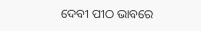ଦେବୀ ପୀଠ ଭାବରେ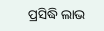ପ୍ରସିଦ୍ଧି ଲାଭ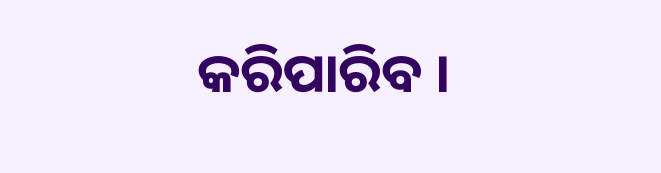କରିପାରିବ ।